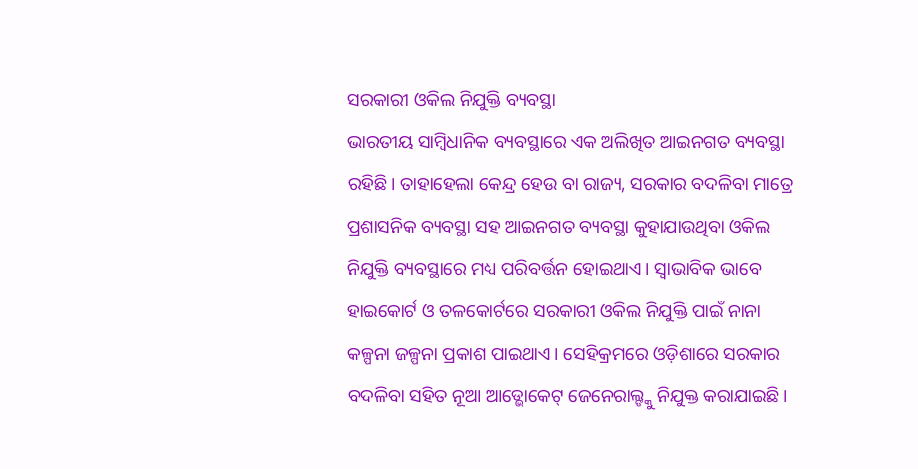ସରକାରୀ ଓକିଲ ନିଯୁକ୍ତି ବ୍ୟବସ୍ଥା
ଭାରତୀୟ ସାମ୍ବିଧାନିକ ବ୍ୟବସ୍ଥାରେ ଏକ ଅଲିଖିତ ଆଇନଗତ ବ୍ୟବସ୍ଥା ରହିଛି। ତାହାହେଲା କେନ୍ଦ୍ର ହେଉ ବା ରାଜ୍ୟ, ସରକାର ବଦଳିବା ମାତ୍ରେ ପ୍ରଶାସନିକ ବ୍ୟବସ୍ଥା ସହ ଆଇନଗତ ବ୍ୟବସ୍ଥା କୁହାଯାଉଥିବା ଓକିଲ ନିଯୁକ୍ତି ବ୍ୟବସ୍ଥାରେ ମଧ୍ୟ ପରିବର୍ତ୍ତନ ହୋଇଥାଏ। ସ୍ୱାଭାବିକ ଭାବେ ହାଇକୋର୍ଟ ଓ ତଳକୋର୍ଟରେ ସରକାରୀ ଓକିଲ ନିଯୁକ୍ତି ପାଇଁ ନାନା କଳ୍ପନା ଜଳ୍ପନା ପ୍ରକାଶ ପାଇଥାଏ। ସେହିକ୍ରମରେ ଓଡ଼ିଶାରେ ସରକାର ବଦଳିବା ସହିତ ନୂଆ ଆଡ୍ଭୋକେଟ୍ ଜେନେରାଲ୍ଙ୍କୁ ନିଯୁକ୍ତ କରାଯାଇଛି।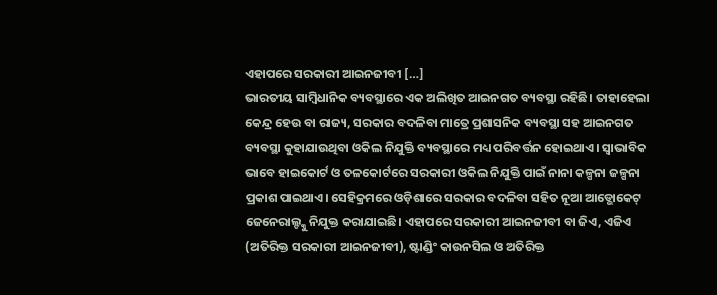ଏହାପରେ ସରକାରୀ ଆଇନଜୀବୀ […]
ଭାରତୀୟ ସାମ୍ବିଧାନିକ ବ୍ୟବସ୍ଥାରେ ଏକ ଅଲିଖିତ ଆଇନଗତ ବ୍ୟବସ୍ଥା ରହିଛି। ତାହାହେଲା କେନ୍ଦ୍ର ହେଉ ବା ରାଜ୍ୟ, ସରକାର ବଦଳିବା ମାତ୍ରେ ପ୍ରଶାସନିକ ବ୍ୟବସ୍ଥା ସହ ଆଇନଗତ ବ୍ୟବସ୍ଥା କୁହାଯାଉଥିବା ଓକିଲ ନିଯୁକ୍ତି ବ୍ୟବସ୍ଥାରେ ମଧ୍ୟ ପରିବର୍ତ୍ତନ ହୋଇଥାଏ। ସ୍ୱାଭାବିକ ଭାବେ ହାଇକୋର୍ଟ ଓ ତଳକୋର୍ଟରେ ସରକାରୀ ଓକିଲ ନିଯୁକ୍ତି ପାଇଁ ନାନା କଳ୍ପନା ଜଳ୍ପନା ପ୍ରକାଶ ପାଇଥାଏ। ସେହିକ୍ରମରେ ଓଡ଼ିଶାରେ ସରକାର ବଦଳିବା ସହିତ ନୂଆ ଆଡ୍ଭୋକେଟ୍ ଜେନେରାଲ୍ଙ୍କୁ ନିଯୁକ୍ତ କରାଯାଇଛି। ଏହାପରେ ସରକାରୀ ଆଇନଜୀବୀ ବା ଜିଏ, ଏଜିଏ (ଅତିରିକ୍ତ ସରକାରୀ ଆଇନଜୀବୀ), ଷ୍ଟାଣ୍ଡିଂ କାଉନସିଲ ଓ ଅତିରିକ୍ତ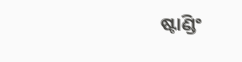ଷ୍ଟାଣ୍ଡିଂ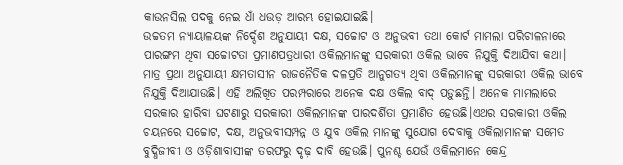କାଉନସିଲ ପଦକୁ ନେଇ ଧାଁ ଧଉଡ଼ ଆରମ୍ଭ ହୋଇଯାଇଛି।
ଉଚ୍ଚତମ ନ୍ୟାୟାଳୟଙ୍କ ନିର୍ଦ୍ଦେଶ ଅନୁଯାୟୀ ଦକ୍ଷ, ସଚ୍ଚୋଟ ଓ ଅନୁଭବୀ ତଥା କୋର୍ଟ ମାମଲା ପରିଚାଳନାରେ ପାରଙ୍ଗମ ଥିବା ସଚ୍ଚୋଟତା ପ୍ରମାଣପତ୍ରଧାରୀ ଓକିଲମାନଙ୍କୁ ସରକାରୀ ଓକିଲ ଭାବେ ନିଯୁକ୍ତି ଦିଆଯିବା କଥା। ମାତ୍ର ପ୍ରଥା ଅନୁଯାୟୀ କ୍ଷମତାସୀନ ରାଜନୈତିକ ଦଳପ୍ରତି ଆନୁଗତ୍ୟ ଥିବା ଓକିଲମାନଙ୍କୁ ସରକାରୀ ଓକିଲ ଭାବେ ନିଯୁକ୍ତି ଦିଆଯାଉଛି। ଏହି ଅଲିଖିତ ପରମ୍ପରାରେ ଅନେକ ଦକ୍ଷ ଓକିଲ ବାଦ୍ ପଡ଼ୁଛନ୍ତି। ଅନେକ ମାମଲାରେ ସରକାର ହାରିବା ଘଟଣାରୁ ସରକାରୀ ଓକିଲମାନଙ୍କ ପାରଦର୍ଶିତା ପ୍ରମାଣିତ ହେଉଛି।ଏଥର ସରକାରୀ ଓକିଲ ଚୟନରେ ସଚ୍ଚୋଟ, ଦକ୍ଷ, ଅନୁଭବୀସମ୍ପନ୍ନ ଓ ଯୁବ ଓକିଲ ମାନଙ୍କୁ ସୁଯୋଗ ଦେବାକୁ ଓକିଲାମାନଙ୍କ ସମେତ ବୁଦ୍ଧିଜୀବୀ ଓ ଓଡ଼ିଶାବାସୀଙ୍କ ତରଫରୁ ଦୃଢ଼ ଦାବି ହେଉଛି। ପୁନଶ୍ଚ ଯେଉଁ ଓକିଲମାନେ କେନ୍ଦ୍ର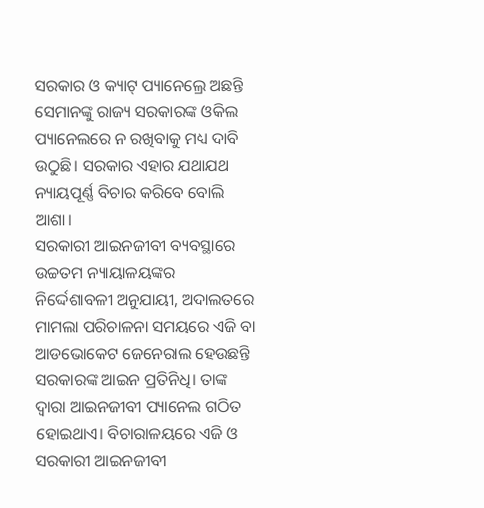ସରକାର ଓ କ୍ୟାଟ୍ ପ୍ୟାନେଲ୍ରେ ଅଛନ୍ତି ସେମାନଙ୍କୁ ରାଜ୍ୟ ସରକାରଙ୍କ ଓକିଲ ପ୍ୟାନେଲରେ ନ ରଖିବାକୁ ମଧ୍ୟ ଦାବି ଉଠୁଛି। ସରକାର ଏହାର ଯଥାଯଥ ନ୍ୟାୟପୂର୍ଣ୍ଣ ବିଚାର କରିବେ ବୋଲି ଆଶା।
ସରକାରୀ ଆଇନଜୀବୀ ବ୍ୟବସ୍ଥାରେ ଉଚ୍ଚତମ ନ୍ୟାୟାଳୟଙ୍କର ନିର୍ଦ୍ଦେଶାବଳୀ ଅନୁଯାୟୀ, ଅଦାଲତରେ ମାମଲା ପରିଚାଳନା ସମୟରେ ଏଜି ବା ଆଡଭୋକେଟ ଜେନେରାଲ ହେଉଛନ୍ତି ସରକାରଙ୍କ ଆଇନ ପ୍ରତିନିଧି। ତାଙ୍କ ଦ୍ୱାରା ଆଇନଜୀବୀ ପ୍ୟାନେଲ ଗଠିତ ହୋଇଥାଏ। ବିଚାରାଳୟରେ ଏଜି ଓ ସରକାରୀ ଆଇନଜୀବୀ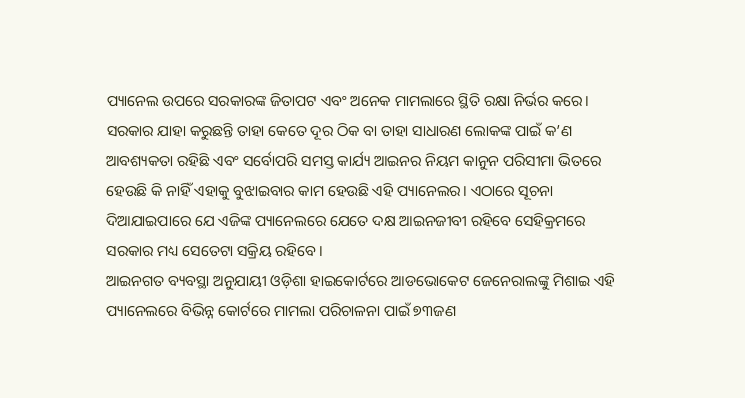ପ୍ୟାନେଲ ଉପରେ ସରକାରଙ୍କ ଜିତାପଟ ଏବଂ ଅନେକ ମାମଲାରେ ସ୍ଥିତି ରକ୍ଷା ନିର୍ଭର କରେ। ସରକାର ଯାହା କରୁଛନ୍ତି ତାହା କେତେ ଦୂର ଠିକ ବା ତାହା ସାଧାରଣ ଲୋକଙ୍କ ପାଇଁ କ’ଣ ଆବଶ୍ୟକତା ରହିଛି ଏବଂ ସର୍ବୋପରି ସମସ୍ତ କାର୍ଯ୍ୟ ଆଇନର ନିୟମ କାନୁନ ପରିସୀମା ଭିତରେ ହେଉଛି କି ନାହିଁ ଏହାକୁ ବୁଝାଇବାର କାମ ହେଉଛି ଏହି ପ୍ୟାନେଲର। ଏଠାରେ ସୂଚନା ଦିଆଯାଇପାରେ ଯେ ଏଜିଙ୍କ ପ୍ୟାନେଲରେ ଯେତେ ଦକ୍ଷ ଆଇନଜୀବୀ ରହିବେ ସେହିକ୍ରମରେ ସରକାର ମଧ୍ୟ ସେତେଟା ସକ୍ରିୟ ରହିବେ।
ଆଇନଗତ ବ୍ୟବସ୍ଥା ଅନୁଯାୟୀ ଓଡ଼ିଶା ହାଇକୋର୍ଟରେ ଆଡଭୋକେଟ ଜେନେରାଲଙ୍କୁ ମିଶାଇ ଏହି ପ୍ୟାନେଲରେ ବିଭିନ୍ନ କୋର୍ଟରେ ମାମଲା ପରିଚାଳନା ପାଇଁ ୭୩ଜଣ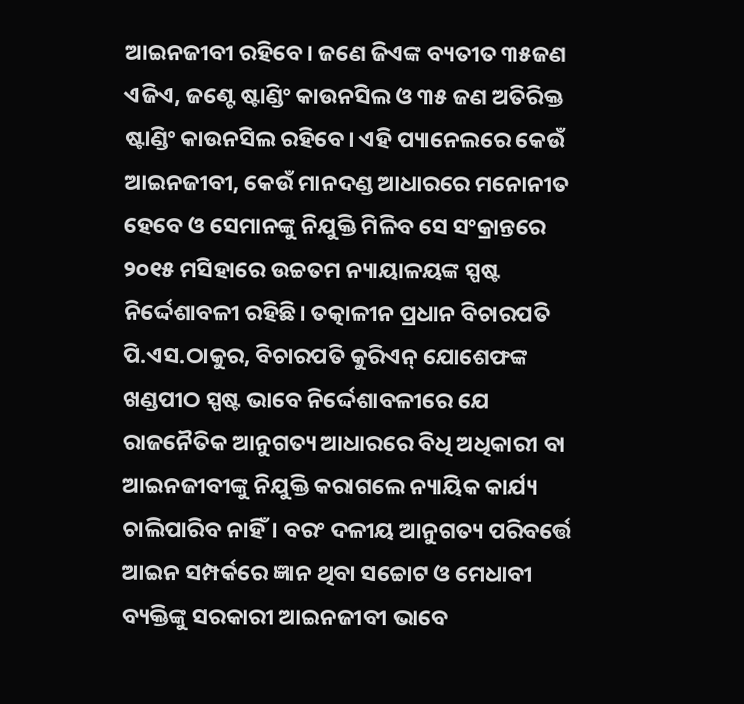ଆଇନଜୀବୀ ରହିବେ। ଜଣେ ଜିଏଙ୍କ ବ୍ୟତୀତ ୩୫ଜଣ ଏଜିଏ, ଜଣ୍ଟେ ଷ୍ଟାଣ୍ଡିଂ କାଉନସିଲ ଓ ୩୫ ଜଣ ଅତିରିକ୍ତ ଷ୍ଟାଣ୍ଡିଂ କାଉନସିଲ ରହିବେ। ଏହି ପ୍ୟାନେଲରେ କେଉଁ ଆଇନଜୀବୀ, କେଉଁ ମାନଦଣ୍ଡ ଆଧାରରେ ମନୋନୀତ ହେବେ ଓ ସେମାନଙ୍କୁ ନିଯୁକ୍ତି ମିଳିବ ସେ ସଂକ୍ରାନ୍ତରେ ୨୦୧୫ ମସିହାରେ ଉଚ୍ଚତମ ନ୍ୟାୟାଳୟଙ୍କ ସ୍ପଷ୍ଟ ନିର୍ଦ୍ଦେଶାବଳୀ ରହିଛି। ତତ୍କାଳୀନ ପ୍ରଧାନ ବିଚାରପତି ପି.ଏସ.ଠାକୁର, ବିଚାରପତି କୁରିଏନ୍ ଯୋଶେଫଙ୍କ ଖଣ୍ଡପୀଠ ସ୍ପଷ୍ଟ ଭାବେ ନିର୍ଦ୍ଦେଶାବଳୀରେ ଯେ ରାଜନୈତିକ ଆନୁଗତ୍ୟ ଆଧାରରେ ବିଧି ଅଧିକାରୀ ବା ଆଇନଜୀବୀଙ୍କୁ ନିଯୁକ୍ତି କରାଗଲେ ନ୍ୟାୟିକ କାର୍ଯ୍ୟ ଚାଲିପାରିବ ନାହିଁ। ବରଂ ଦଳୀୟ ଆନୁଗତ୍ୟ ପରିବର୍ତ୍ତେ ଆଇନ ସମ୍ପର୍କରେ ଜ୍ଞାନ ଥିବା ସଚ୍ଚୋଟ ଓ ମେଧାବୀ ବ୍ୟକ୍ତିଙ୍କୁ ସରକାରୀ ଆଇନଜୀବୀ ଭାବେ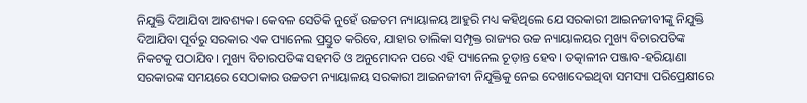ନିଯୁକ୍ତି ଦିଆଯିବା ଆବଶ୍ୟକ। କେବଳ ସେତିକି ନୁହେଁ ଉଚ୍ଚତମ ନ୍ୟାୟାଳୟ ଆହୁରି ମଧ୍ୟ କହିଥିଲେ ଯେ ସରକାରୀ ଆଇନଜୀବୀଙ୍କୁ ନିଯୁକ୍ତି ଦିଆଯିବା ପୂର୍ବରୁ ସରକାର ଏକ ପ୍ୟାନେଲ ପ୍ରସ୍ତୁତ କରିବେ, ଯାହାର ତାଲିକା ସମ୍ପୃକ୍ତ ରାଜ୍ୟର ଉଚ୍ଚ ନ୍ୟାୟାଳୟର ମୁଖ୍ୟ ବିଚାରପତିଙ୍କ ନିକଟକୁ ପଠାଯିବ। ମୁଖ୍ୟ ବିଚାରପତିଙ୍କ ସହମତି ଓ ଅନୁମୋଦନ ପରେ ଏହି ପ୍ୟାନେଲ ଚୂଡ଼ାନ୍ତ ହେବ। ତତ୍କାଳୀନ ପଞ୍ଜାବ-ହରିୟାଣା ସରକାରଙ୍କ ସମୟରେ ସେଠାକାର ଉଚ୍ଚତମ ନ୍ୟାୟାଳୟ ସରକାରୀ ଆଇନଜୀବୀ ନିଯୁକ୍ତିକୁ ନେଇ ଦେଖାଦେଇଥିବା ସମସ୍ୟା ପରିପ୍ରେକ୍ଷୀରେ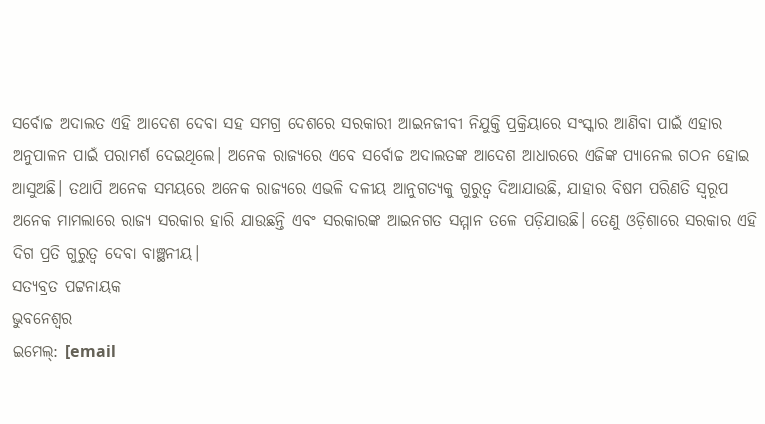ସର୍ବୋଚ୍ଚ ଅଦାଲତ ଏହି ଆଦେଶ ଦେବା ସହ ସମଗ୍ର ଦେଶରେ ସରକାରୀ ଆଇନଜୀବୀ ନିଯୁକ୍ତି ପ୍ରକ୍ରିୟାରେ ସଂସ୍କାର ଆଣିବା ପାଇଁ ଏହାର ଅନୁପାଳନ ପାଇଁ ପରାମର୍ଶ ଦେଇଥିଲେ। ଅନେକ ରାଜ୍ୟରେ ଏବେ ସର୍ବୋଚ୍ଚ ଅଦାଲତଙ୍କ ଆଦେଶ ଆଧାରରେ ଏଜିଙ୍କ ପ୍ୟାନେଲ ଗଠନ ହୋଇ ଆସୁଅଛି। ତଥାପି ଅନେକ ସମୟରେ ଅନେକ ରାଜ୍ୟରେ ଏଭଳି ଦଳୀୟ ଆନୁଗତ୍ୟକୁ ଗୁରୁତ୍ୱ ଦିଆଯାଉଛି, ଯାହାର ବିଷମ ପରିଣତି ସ୍ୱରୂପ ଅନେକ ମାମଲାରେ ରାଜ୍ୟ ସରକାର ହାରି ଯାଉଛନ୍ତି ଏବଂ ସରକାରଙ୍କ ଆଇନଗତ ସମ୍ମାନ ତଳେ ପଡ଼ିଯାଉଛି। ତେଣୁ ଓଡ଼ିଶାରେ ସରକାର ଏହି ଦିଗ ପ୍ରତି ଗୁରୁତ୍ୱ ଦେବା ବାଞ୍ଛନୀୟ।
ସତ୍ୟବ୍ରତ ପଟ୍ଟନାୟକ
ଭୁବନେଶ୍ୱର
ଇମେଲ୍: [email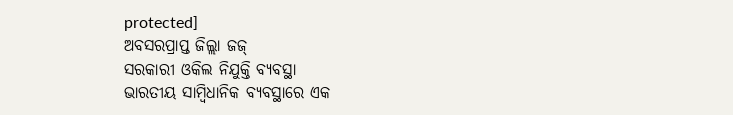protected]
ଅବସରପ୍ରାପ୍ତ ଜିଲ୍ଲା ଜଜ୍
ସରକାରୀ ଓକିଲ ନିଯୁକ୍ତି ବ୍ୟବସ୍ଥା
ଭାରତୀୟ ସାମ୍ବିଧାନିକ ବ୍ୟବସ୍ଥାରେ ଏକ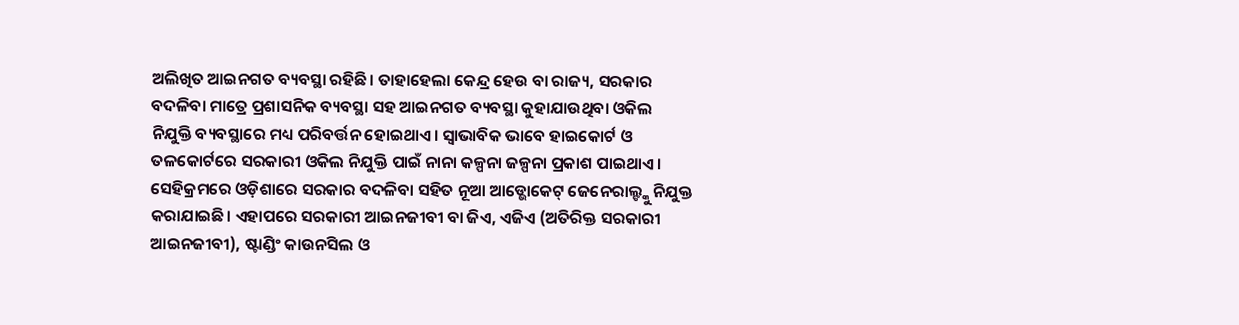ଅଲିଖିତ ଆଇନଗତ ବ୍ୟବସ୍ଥା ରହିଛି। ତାହାହେଲା କେନ୍ଦ୍ର ହେଉ ବା ରାଜ୍ୟ, ସରକାର ବଦଳିବା ମାତ୍ରେ ପ୍ରଶାସନିକ ବ୍ୟବସ୍ଥା ସହ ଆଇନଗତ ବ୍ୟବସ୍ଥା କୁହାଯାଉଥିବା ଓକିଲ ନିଯୁକ୍ତି ବ୍ୟବସ୍ଥାରେ ମଧ୍ୟ ପରିବର୍ତ୍ତନ ହୋଇଥାଏ। ସ୍ୱାଭାବିକ ଭାବେ ହାଇକୋର୍ଟ ଓ ତଳକୋର୍ଟରେ ସରକାରୀ ଓକିଲ ନିଯୁକ୍ତି ପାଇଁ ନାନା କଳ୍ପନା ଜଳ୍ପନା ପ୍ରକାଶ ପାଇଥାଏ। ସେହିକ୍ରମରେ ଓଡ଼ିଶାରେ ସରକାର ବଦଳିବା ସହିତ ନୂଆ ଆଡ୍ଭୋକେଟ୍ ଜେନେରାଲ୍ଙ୍କୁ ନିଯୁକ୍ତ କରାଯାଇଛି। ଏହାପରେ ସରକାରୀ ଆଇନଜୀବୀ ବା ଜିଏ, ଏଜିଏ (ଅତିରିକ୍ତ ସରକାରୀ ଆଇନଜୀବୀ), ଷ୍ଟାଣ୍ଡିଂ କାଉନସିଲ ଓ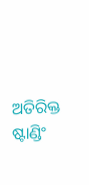ଅତିରିକ୍ତ ଷ୍ଟାଣ୍ଡିଂ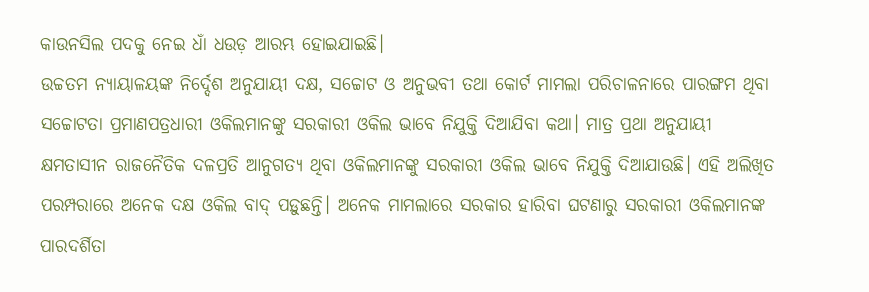କାଉନସିଲ ପଦକୁ ନେଇ ଧାଁ ଧଉଡ଼ ଆରମ୍ଭ ହୋଇଯାଇଛି।
ଉଚ୍ଚତମ ନ୍ୟାୟାଳୟଙ୍କ ନିର୍ଦ୍ଦେଶ ଅନୁଯାୟୀ ଦକ୍ଷ, ସଚ୍ଚୋଟ ଓ ଅନୁଭବୀ ତଥା କୋର୍ଟ ମାମଲା ପରିଚାଳନାରେ ପାରଙ୍ଗମ ଥିବା ସଚ୍ଚୋଟତା ପ୍ରମାଣପତ୍ରଧାରୀ ଓକିଲମାନଙ୍କୁ ସରକାରୀ ଓକିଲ ଭାବେ ନିଯୁକ୍ତି ଦିଆଯିବା କଥା। ମାତ୍ର ପ୍ରଥା ଅନୁଯାୟୀ କ୍ଷମତାସୀନ ରାଜନୈତିକ ଦଳପ୍ରତି ଆନୁଗତ୍ୟ ଥିବା ଓକିଲମାନଙ୍କୁ ସରକାରୀ ଓକିଲ ଭାବେ ନିଯୁକ୍ତି ଦିଆଯାଉଛି। ଏହି ଅଲିଖିତ ପରମ୍ପରାରେ ଅନେକ ଦକ୍ଷ ଓକିଲ ବାଦ୍ ପଡ଼ୁଛନ୍ତି। ଅନେକ ମାମଲାରେ ସରକାର ହାରିବା ଘଟଣାରୁ ସରକାରୀ ଓକିଲମାନଙ୍କ ପାରଦର୍ଶିତା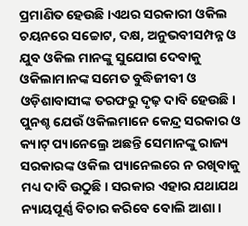ପ୍ରମାଣିତ ହେଉଛି।ଏଥର ସରକାରୀ ଓକିଲ ଚୟନରେ ସଚ୍ଚୋଟ, ଦକ୍ଷ, ଅନୁଭବୀସମ୍ପନ୍ନ ଓ ଯୁବ ଓକିଲ ମାନଙ୍କୁ ସୁଯୋଗ ଦେବାକୁ ଓକିଲାମାନଙ୍କ ସମେତ ବୁଦ୍ଧିଜୀବୀ ଓ ଓଡ଼ିଶାବାସୀଙ୍କ ତରଫରୁ ଦୃଢ଼ ଦାବି ହେଉଛି। ପୁନଶ୍ଚ ଯେଉଁ ଓକିଲମାନେ କେନ୍ଦ୍ର ସରକାର ଓ କ୍ୟାଟ୍ ପ୍ୟାନେଲ୍ରେ ଅଛନ୍ତି ସେମାନଙ୍କୁ ରାଜ୍ୟ ସରକାରଙ୍କ ଓକିଲ ପ୍ୟାନେଲରେ ନ ରଖିବାକୁ ମଧ୍ୟ ଦାବି ଉଠୁଛି। ସରକାର ଏହାର ଯଥାଯଥ ନ୍ୟାୟପୂର୍ଣ୍ଣ ବିଚାର କରିବେ ବୋଲି ଆଶା।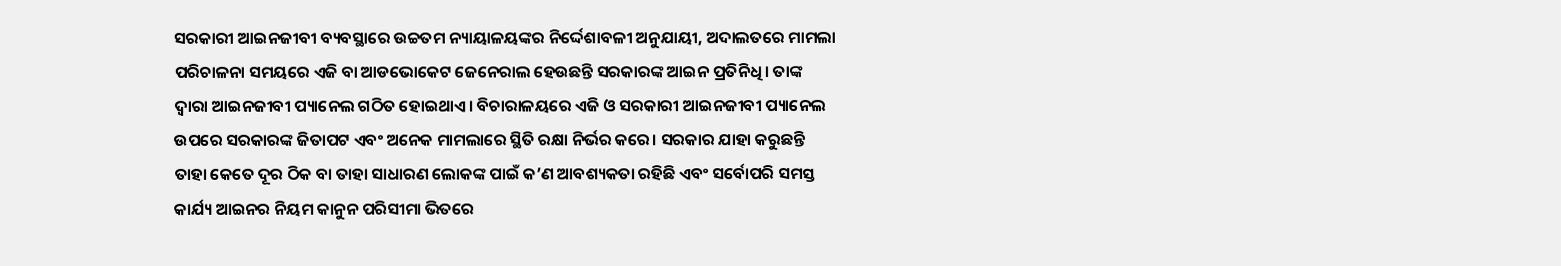ସରକାରୀ ଆଇନଜୀବୀ ବ୍ୟବସ୍ଥାରେ ଉଚ୍ଚତମ ନ୍ୟାୟାଳୟଙ୍କର ନିର୍ଦ୍ଦେଶାବଳୀ ଅନୁଯାୟୀ, ଅଦାଲତରେ ମାମଲା ପରିଚାଳନା ସମୟରେ ଏଜି ବା ଆଡଭୋକେଟ ଜେନେରାଲ ହେଉଛନ୍ତି ସରକାରଙ୍କ ଆଇନ ପ୍ରତିନିଧି। ତାଙ୍କ ଦ୍ୱାରା ଆଇନଜୀବୀ ପ୍ୟାନେଲ ଗଠିତ ହୋଇଥାଏ। ବିଚାରାଳୟରେ ଏଜି ଓ ସରକାରୀ ଆଇନଜୀବୀ ପ୍ୟାନେଲ ଉପରେ ସରକାରଙ୍କ ଜିତାପଟ ଏବଂ ଅନେକ ମାମଲାରେ ସ୍ଥିତି ରକ୍ଷା ନିର୍ଭର କରେ। ସରକାର ଯାହା କରୁଛନ୍ତି ତାହା କେତେ ଦୂର ଠିକ ବା ତାହା ସାଧାରଣ ଲୋକଙ୍କ ପାଇଁ କ’ଣ ଆବଶ୍ୟକତା ରହିଛି ଏବଂ ସର୍ବୋପରି ସମସ୍ତ କାର୍ଯ୍ୟ ଆଇନର ନିୟମ କାନୁନ ପରିସୀମା ଭିତରେ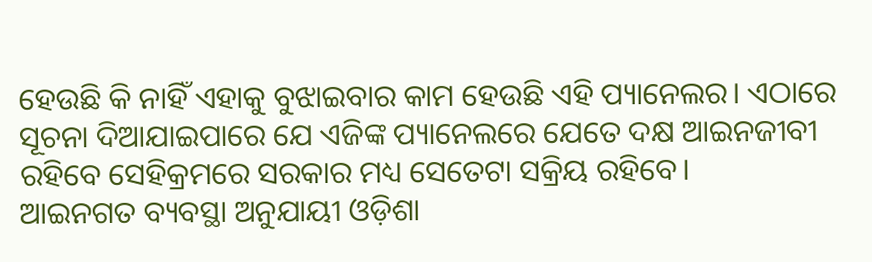ହେଉଛି କି ନାହିଁ ଏହାକୁ ବୁଝାଇବାର କାମ ହେଉଛି ଏହି ପ୍ୟାନେଲର। ଏଠାରେ ସୂଚନା ଦିଆଯାଇପାରେ ଯେ ଏଜିଙ୍କ ପ୍ୟାନେଲରେ ଯେତେ ଦକ୍ଷ ଆଇନଜୀବୀ ରହିବେ ସେହିକ୍ରମରେ ସରକାର ମଧ୍ୟ ସେତେଟା ସକ୍ରିୟ ରହିବେ।
ଆଇନଗତ ବ୍ୟବସ୍ଥା ଅନୁଯାୟୀ ଓଡ଼ିଶା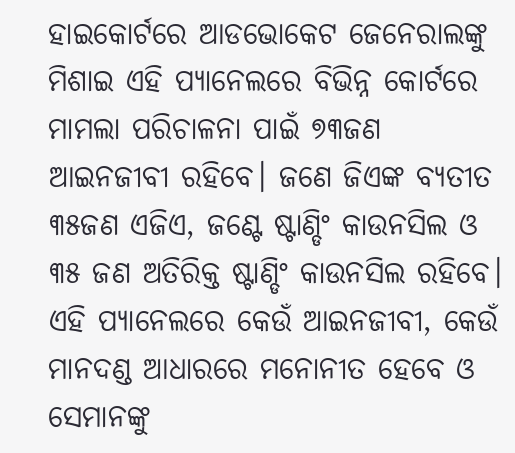ହାଇକୋର୍ଟରେ ଆଡଭୋକେଟ ଜେନେରାଲଙ୍କୁ ମିଶାଇ ଏହି ପ୍ୟାନେଲରେ ବିଭିନ୍ନ କୋର୍ଟରେ ମାମଲା ପରିଚାଳନା ପାଇଁ ୭୩ଜଣ ଆଇନଜୀବୀ ରହିବେ। ଜଣେ ଜିଏଙ୍କ ବ୍ୟତୀତ ୩୫ଜଣ ଏଜିଏ, ଜଣ୍ଟେ ଷ୍ଟାଣ୍ଡିଂ କାଉନସିଲ ଓ ୩୫ ଜଣ ଅତିରିକ୍ତ ଷ୍ଟାଣ୍ଡିଂ କାଉନସିଲ ରହିବେ। ଏହି ପ୍ୟାନେଲରେ କେଉଁ ଆଇନଜୀବୀ, କେଉଁ ମାନଦଣ୍ଡ ଆଧାରରେ ମନୋନୀତ ହେବେ ଓ ସେମାନଙ୍କୁ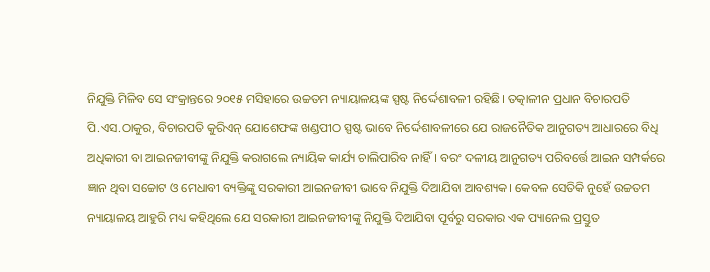ନିଯୁକ୍ତି ମିଳିବ ସେ ସଂକ୍ରାନ୍ତରେ ୨୦୧୫ ମସିହାରେ ଉଚ୍ଚତମ ନ୍ୟାୟାଳୟଙ୍କ ସ୍ପଷ୍ଟ ନିର୍ଦ୍ଦେଶାବଳୀ ରହିଛି। ତତ୍କାଳୀନ ପ୍ରଧାନ ବିଚାରପତି ପି.ଏସ.ଠାକୁର, ବିଚାରପତି କୁରିଏନ୍ ଯୋଶେଫଙ୍କ ଖଣ୍ଡପୀଠ ସ୍ପଷ୍ଟ ଭାବେ ନିର୍ଦ୍ଦେଶାବଳୀରେ ଯେ ରାଜନୈତିକ ଆନୁଗତ୍ୟ ଆଧାରରେ ବିଧି ଅଧିକାରୀ ବା ଆଇନଜୀବୀଙ୍କୁ ନିଯୁକ୍ତି କରାଗଲେ ନ୍ୟାୟିକ କାର୍ଯ୍ୟ ଚାଲିପାରିବ ନାହିଁ। ବରଂ ଦଳୀୟ ଆନୁଗତ୍ୟ ପରିବର୍ତ୍ତେ ଆଇନ ସମ୍ପର୍କରେ ଜ୍ଞାନ ଥିବା ସଚ୍ଚୋଟ ଓ ମେଧାବୀ ବ୍ୟକ୍ତିଙ୍କୁ ସରକାରୀ ଆଇନଜୀବୀ ଭାବେ ନିଯୁକ୍ତି ଦିଆଯିବା ଆବଶ୍ୟକ। କେବଳ ସେତିକି ନୁହେଁ ଉଚ୍ଚତମ ନ୍ୟାୟାଳୟ ଆହୁରି ମଧ୍ୟ କହିଥିଲେ ଯେ ସରକାରୀ ଆଇନଜୀବୀଙ୍କୁ ନିଯୁକ୍ତି ଦିଆଯିବା ପୂର୍ବରୁ ସରକାର ଏକ ପ୍ୟାନେଲ ପ୍ରସ୍ତୁତ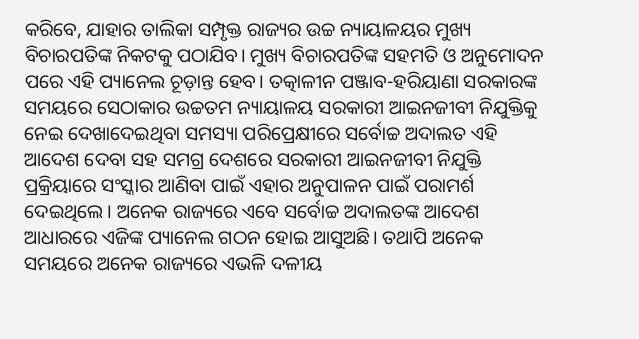କରିବେ, ଯାହାର ତାଲିକା ସମ୍ପୃକ୍ତ ରାଜ୍ୟର ଉଚ୍ଚ ନ୍ୟାୟାଳୟର ମୁଖ୍ୟ ବିଚାରପତିଙ୍କ ନିକଟକୁ ପଠାଯିବ। ମୁଖ୍ୟ ବିଚାରପତିଙ୍କ ସହମତି ଓ ଅନୁମୋଦନ ପରେ ଏହି ପ୍ୟାନେଲ ଚୂଡ଼ାନ୍ତ ହେବ। ତତ୍କାଳୀନ ପଞ୍ଜାବ-ହରିୟାଣା ସରକାରଙ୍କ ସମୟରେ ସେଠାକାର ଉଚ୍ଚତମ ନ୍ୟାୟାଳୟ ସରକାରୀ ଆଇନଜୀବୀ ନିଯୁକ୍ତିକୁ ନେଇ ଦେଖାଦେଇଥିବା ସମସ୍ୟା ପରିପ୍ରେକ୍ଷୀରେ ସର୍ବୋଚ୍ଚ ଅଦାଲତ ଏହି ଆଦେଶ ଦେବା ସହ ସମଗ୍ର ଦେଶରେ ସରକାରୀ ଆଇନଜୀବୀ ନିଯୁକ୍ତି ପ୍ରକ୍ରିୟାରେ ସଂସ୍କାର ଆଣିବା ପାଇଁ ଏହାର ଅନୁପାଳନ ପାଇଁ ପରାମର୍ଶ ଦେଇଥିଲେ। ଅନେକ ରାଜ୍ୟରେ ଏବେ ସର୍ବୋଚ୍ଚ ଅଦାଲତଙ୍କ ଆଦେଶ ଆଧାରରେ ଏଜିଙ୍କ ପ୍ୟାନେଲ ଗଠନ ହୋଇ ଆସୁଅଛି। ତଥାପି ଅନେକ ସମୟରେ ଅନେକ ରାଜ୍ୟରେ ଏଭଳି ଦଳୀୟ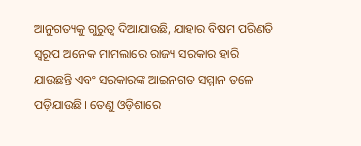ଆନୁଗତ୍ୟକୁ ଗୁରୁତ୍ୱ ଦିଆଯାଉଛି, ଯାହାର ବିଷମ ପରିଣତି ସ୍ୱରୂପ ଅନେକ ମାମଲାରେ ରାଜ୍ୟ ସରକାର ହାରି ଯାଉଛନ୍ତି ଏବଂ ସରକାରଙ୍କ ଆଇନଗତ ସମ୍ମାନ ତଳେ ପଡ଼ିଯାଉଛି। ତେଣୁ ଓଡ଼ିଶାରେ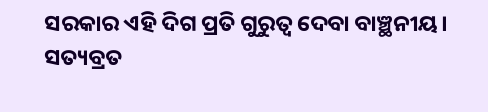ସରକାର ଏହି ଦିଗ ପ୍ରତି ଗୁରୁତ୍ୱ ଦେବା ବାଞ୍ଛନୀୟ।
ସତ୍ୟବ୍ରତ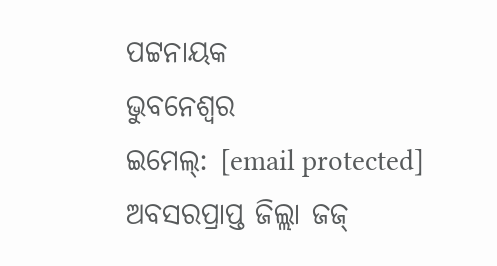ପଟ୍ଟନାୟକ
ଭୁବନେଶ୍ୱର
ଇମେଲ୍: [email protected]
ଅବସରପ୍ରାପ୍ତ ଜିଲ୍ଲା ଜଜ୍